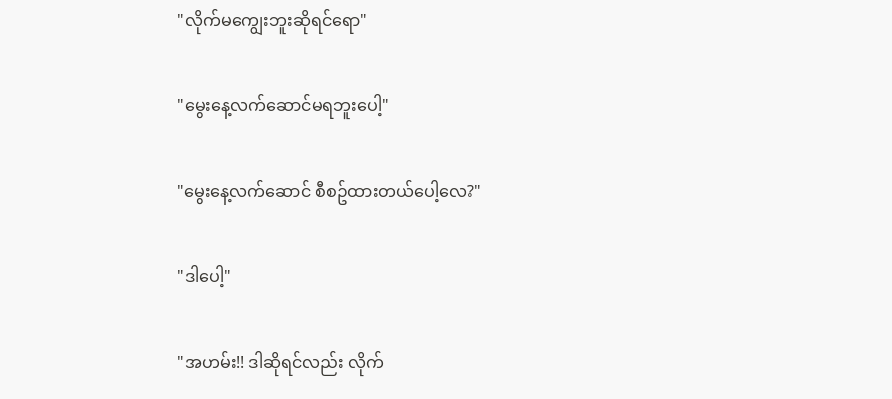"လိုက်မကျွေးဘူးဆိုရင်ရော"

"မွေးနေ့လက်ဆောင်မရဘူးပေါ့"

"မွေးနေ့လက်ဆောင် စီစဥ်ထားတယ်ပေါ့လေ?"

"ဒါပေါ့"

"အဟမ်း!! ဒါဆိုရင်လည်း လိုက်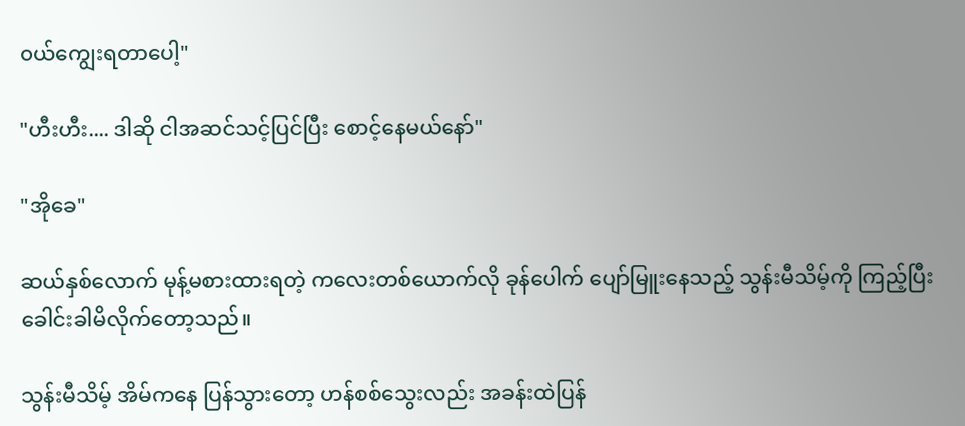၀ယ်ကျွေးရတာပေါ့"

"ဟီးဟီး.... ဒါဆို ငါအဆင်သင့်ပြင်ပြီး စောင့်နေမယ်နော်"

"အိုခေ"

ဆယ်နှစ်လောက် မုန့်မစားထားရတဲ့ ကလေးတစ်ယောက်လို ခုန်ပေါက် ပျော်မြူးနေသည့် သွန်းမီသိမ့်ကို ကြည့်ပြီး ခေါင်းခါမိလိုက်တော့သည်။

သွန်းမီသိမ့် အိမ်ကနေ ပြန်သွားတော့ ဟန်စစ်သွေးလည်း အခန်းထဲပြန်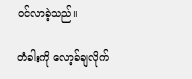၀င်လာခဲ့သည်။

တံခါးကို လော့ခ်ချလိုက်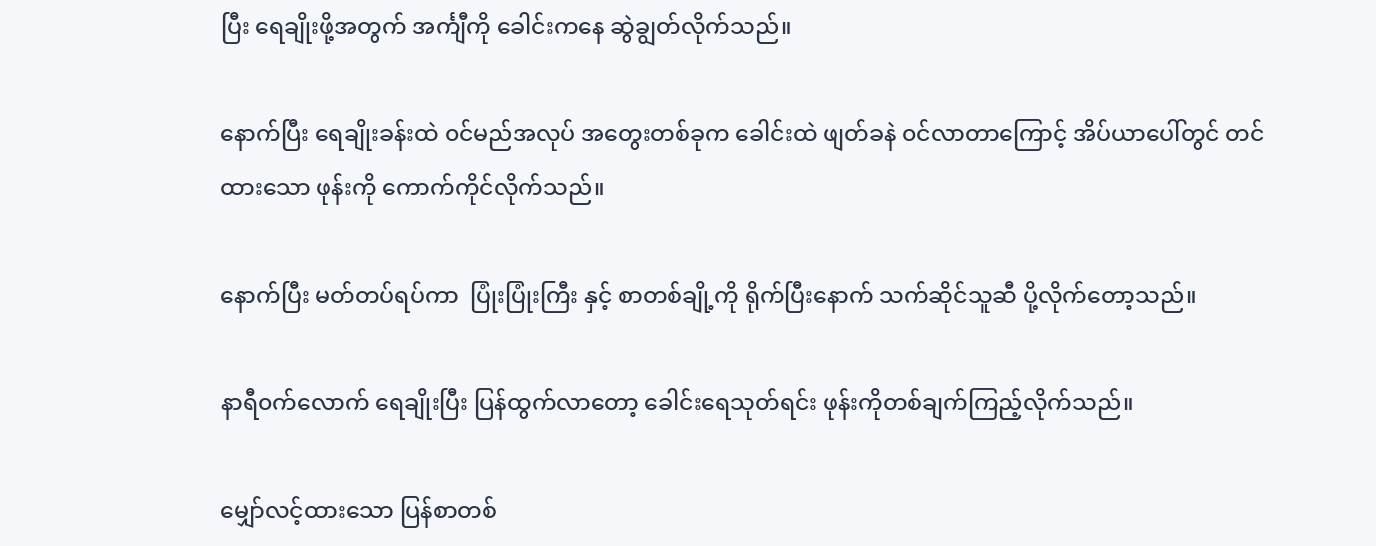ပြီး ရေချိုးဖို့အတွက် အင်္ကျီကို ခေါင်းကနေ ဆွဲချွတ်လိုက်သည်။

နောက်ပြီး ရေချိုးခန်းထဲ ၀င်မည်အလုပ် အတွေးတစ်ခုက ခေါင်းထဲ ဖျတ်ခနဲ ၀င်လာတာကြောင့် အိပ်ယာပေါ်တွင် တင်ထားသော ဖုန်းကို ကောက်ကိုင်လိုက်သည်။

နောက်ပြီး မတ်တပ်ရပ်ကာ  ပြုံးပြုံးကြီး နှင့် စာတစ်ချို့ကို ရိုက်ပြီးနောက် သက်ဆိုင်သူဆီ ပို့လိုက်တော့သည်။

နာရီ၀က်လောက် ရေချိုးပြီး ပြန်ထွက်လာတော့ ခေါင်းရေသုတ်ရင်း ဖုန်းကိုတစ်ချက်ကြည့်လိုက်သည်။

မျှော်လင့်ထားသော ပြန်စာတစ်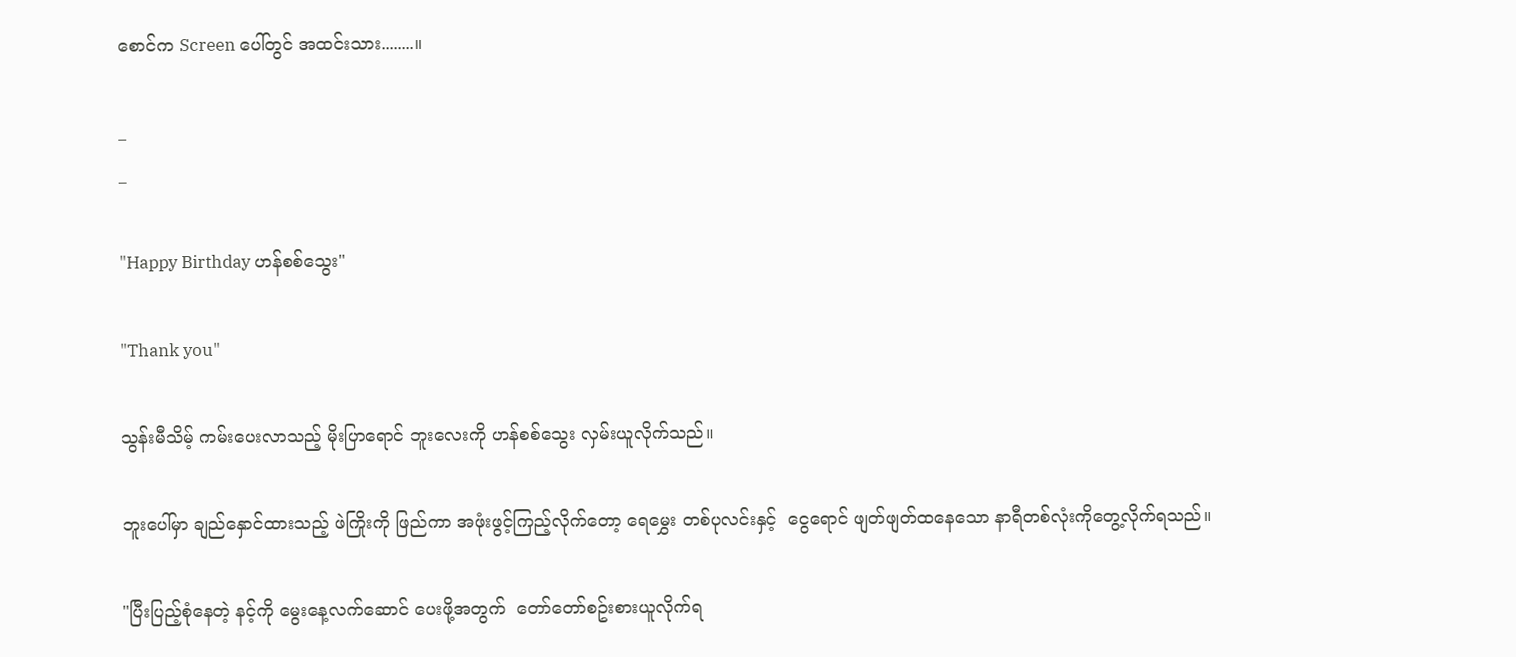စောင်က Screen ပေါ်တွင် အထင်းသား........။

_
_

"Happy Birthday ဟန်စစ်သွေး"

"Thank you"

သွန်းမီသိမ့် ကမ်းပေးလာသည့် မိုးပြာရောင် ဘူးလေးကို ဟန်စစ်သွေး လှမ်းယူလိုက်သည်။

ဘူးပေါ်မှာ ချည်နှောင်ထားသည့် ဖဲကြိုးကို ဖြည်ကာ အဖုံးဖွင့်ကြည့်လိုက်တော့ ရေမွှေး တစ်ပုလင်းနှင့်  ငွေရောင် ဖျတ်ဖျတ်ထနေသော နာရီတစ်လုံးကိုတွေ့လိုက်ရသည်။

"ပြီးပြည့်စုံနေတဲ့ နင့်ကို မွေးနေ့လက်ဆောင် ပေးဖို့အတွက်  တော်တော်စဥ်းစားယူလိုက်ရ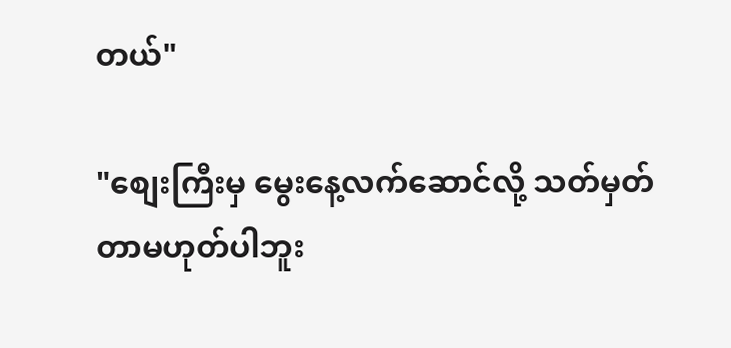တယ်"

"စျေးကြီးမှ မွေးနေ့လက်ဆောင်လို့ သတ်မှတ်တာမဟုတ်ပါဘူး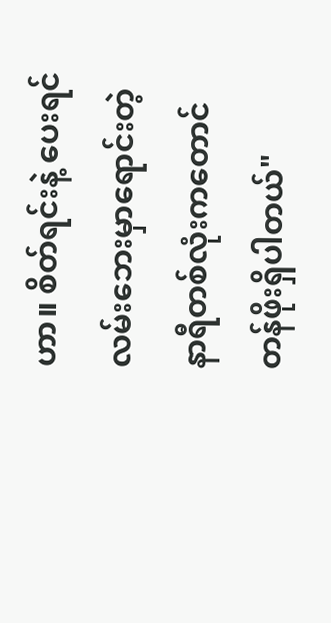ဟာ။ စိတ်ရင်းနဲ့ ပေးရင် လမ်းဘေးမှာရောင်းတဲ့ နာရီတစ်လုံးကတောင် တန်ဖိုးရှိပါတယ်"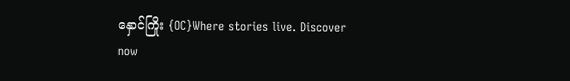နှောင်ကြိုး {OC}Where stories live. Discover now